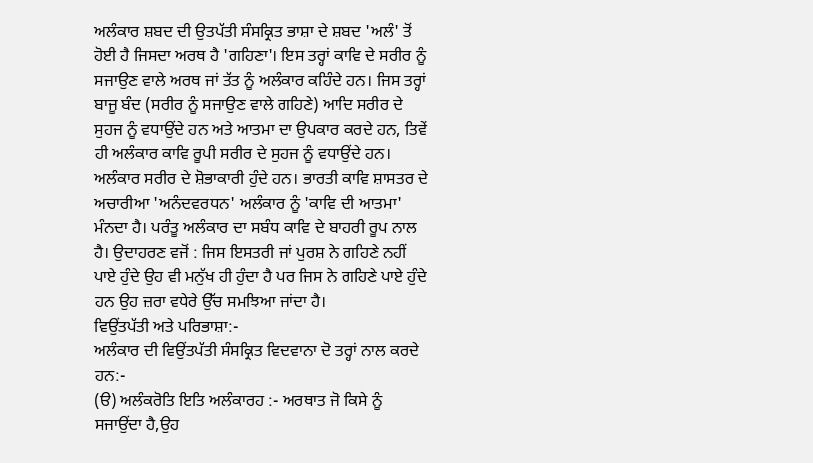ਅਲੰਕਾਰ ਸ਼ਬਦ ਦੀ ਉਤਪੱਤੀ ਸੰਸਕ੍ਰਿਤ ਭਾਸ਼ਾ ਦੇ ਸ਼ਬਦ 'ਅਲੰ' ਤੋਂ ਹੋਈ ਹੈ ਜਿਸਦਾ ਅਰਥ ਹੈ 'ਗਹਿਣਾ'। ਇਸ ਤਰ੍ਹਾਂ ਕਾਵਿ ਦੇ ਸਰੀਰ ਨੂੰ ਸਜਾਉਣ ਵਾਲੇ ਅਰਥ ਜਾਂ ਤੱਤ ਨੂੰ ਅਲੰਕਾਰ ਕਹਿੰਦੇ ਹਨ। ਜਿਸ ਤਰ੍ਹਾਂ ਬਾਜੂ ਬੰਦ (ਸਰੀਰ ਨੂੰ ਸਜਾਉਣ ਵਾਲੇ ਗਹਿਣੇ) ਆਦਿ ਸਰੀਰ ਦੇ ਸੁਹਜ ਨੂੰ ਵਧਾਉਂਦੇ ਹਨ ਅਤੇ ਆਤਮਾ ਦਾ ਉਪਕਾਰ ਕਰਦੇ ਹਨ, ਤਿਵੇਂ ਹੀ ਅਲੰਕਾਰ ਕਾਵਿ ਰੂਪੀ ਸਰੀਰ ਦੇ ਸੁਹਜ ਨੂੰ ਵਧਾਉਂਦੇ ਹਨ। ਅਲੰਕਾਰ ਸਰੀਰ ਦੇ ਸ਼ੋਭਾਕਾਰੀ ਹੁੰਦੇ ਹਨ। ਭਾਰਤੀ ਕਾਵਿ ਸ਼ਾਸਤਰ ਦੇ ਅਚਾਰੀਆ 'ਅਨੰਦਵਰਧਨ' ਅਲੰਕਾਰ ਨੂੰ 'ਕਾਵਿ ਦੀ ਆਤਮਾ' ਮੰਨਦਾ ਹੈ। ਪਰੰਤੂ ਅਲੰਕਾਰ ਦਾ ਸਬੰਧ ਕਾਵਿ ਦੇ ਬਾਹਰੀ ਰੂਪ ਨਾਲ ਹੈ। ਉਦਾਹਰਣ ਵਜੋਂ : ਜਿਸ ਇਸਤਰੀ ਜਾਂ ਪੁਰਸ਼ ਨੇ ਗਹਿਣੇ ਨਹੀਂ ਪਾਏ ਹੁੰਦੇ ਉਹ ਵੀ ਮਨੁੱਖ ਹੀ ਹੁੰਦਾ ਹੈ ਪਰ ਜਿਸ ਨੇ ਗਹਿਣੇ ਪਾਏ ਹੁੰਦੇ ਹਨ ਉਹ ਜ਼ਰਾ ਵਧੇਰੇ ਉੱਚ ਸਮਝਿਆ ਜਾਂਦਾ ਹੈ।
ਵਿਉਂਤਪੱਤੀ ਅਤੇ ਪਰਿਭਾਸ਼ਾ:-
ਅਲੰਕਾਰ ਦੀ ਵਿਉਂਤਪੱਤੀ ਸੰਸਕ੍ਰਿਤ ਵਿਦਵਾਨਾ ਦੋ ਤਰ੍ਹਾਂ ਨਾਲ ਕਰਦੇ ਹਨ:-
(ੳ) ਅਲੰਕਰੋਤਿ ਇਤਿ ਅਲੰਕਾਰਹ :- ਅਰਥਾਤ ਜੋ ਕਿਸੇ ਨੂੰ ਸਜਾਉਂਦਾ ਹੈ,ਉਹ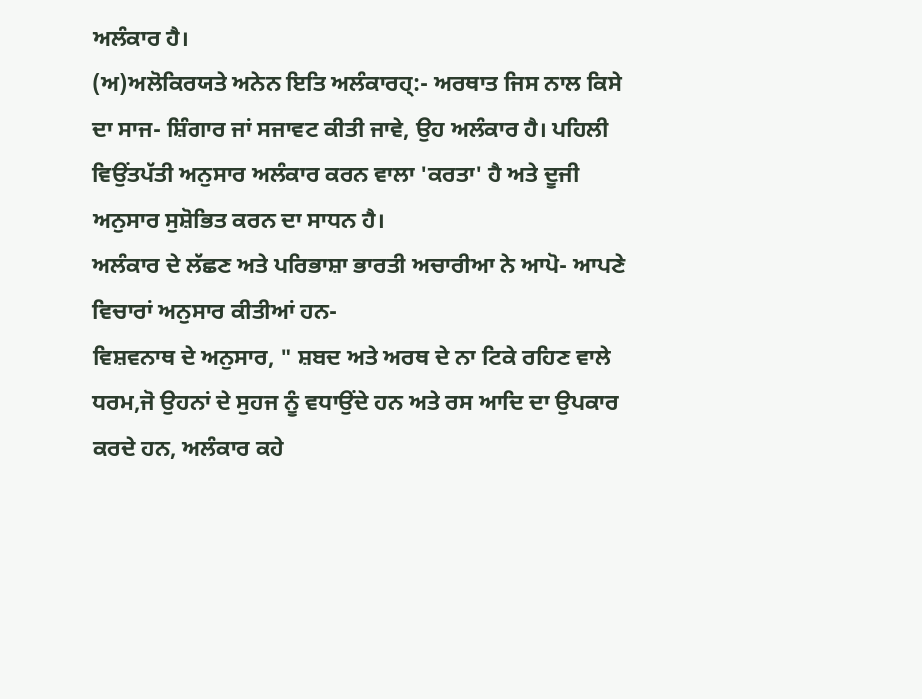ਅਲੰਕਾਰ ਹੈ।
(ਅ)ਅਲੋਕਿਰਯਤੇ ਅਨੇਨ ਇਤਿ ਅਲੰਕਾਰਹ੍:- ਅਰਥਾਤ ਜਿਸ ਨਾਲ ਕਿਸੇ ਦਾ ਸਾਜ- ਸ਼ਿੰਗਾਰ ਜਾਂ ਸਜਾਵਟ ਕੀਤੀ ਜਾਵੇ, ਉਹ ਅਲੰਕਾਰ ਹੈ। ਪਹਿਲੀ ਵਿਉਂਤਪੱਤੀ ਅਨੁਸਾਰ ਅਲੰਕਾਰ ਕਰਨ ਵਾਲਾ 'ਕਰਤਾ' ਹੈ ਅਤੇ ਦੂਜੀ ਅਨੁਸਾਰ ਸੁਸ਼ੋਭਿਤ ਕਰਨ ਦਾ ਸਾਧਨ ਹੈ।
ਅਲੰਕਾਰ ਦੇ ਲੱਛਣ ਅਤੇ ਪਰਿਭਾਸ਼ਾ ਭਾਰਤੀ ਅਚਾਰੀਆ ਨੇ ਆਪੋ- ਆਪਣੇ ਵਿਚਾਰਾਂ ਅਨੁਸਾਰ ਕੀਤੀਆਂ ਹਨ-
ਵਿਸ਼ਵਨਾਥ ਦੇ ਅਨੁਸਾਰ, " ਸ਼ਬਦ ਅਤੇ ਅਰਥ ਦੇ ਨਾ ਟਿਕੇ ਰਹਿਣ ਵਾਲੇ ਧਰਮ,ਜੋ ਉਹਨਾਂ ਦੇ ਸੁਹਜ ਨੂੰ ਵਧਾਉਂਦੇ ਹਨ ਅਤੇ ਰਸ ਆਦਿ ਦਾ ਉਪਕਾਰ ਕਰਦੇ ਹਨ, ਅਲੰਕਾਰ ਕਹੇ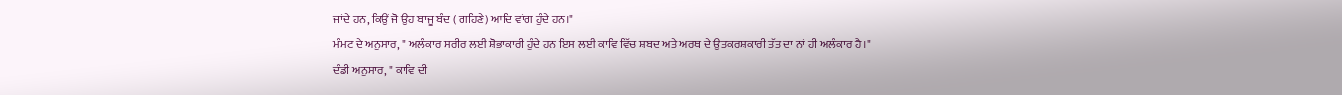ਜਾਂਦੇ ਹਨ, ਕਿਉਂ ਜੋ ਉਹ ਬਾਜੂ ਬੰਦ ( ਗਹਿਣੇ) ਆਦਿ ਵਾਂਗ ਹੁੰਦੇ ਹਨ।"
ਮੰਮਟ ਦੇ ਅਨੁਸਾਰ, " ਅਲੰਕਾਰ ਸਰੀਰ ਲਈ ਸ਼ੋਭਾਕਾਰੀ ਹੁੰਦੇ ਹਨ ਇਸ ਲਈ ਕਾਵਿ ਵਿੱਚ ਸ਼ਬਦ ਅਤੇ ਅਰਥ ਦੇ ਉਤਕਰਸ਼ਕਾਰੀ ਤੱਤ ਦਾ ਨਾਂ ਹੀ ਅਲੰਕਾਰ ਹੈ।"
ਦੰਡੀ ਅਨੁਸਾਰ, " ਕਾਵਿ ਦੀ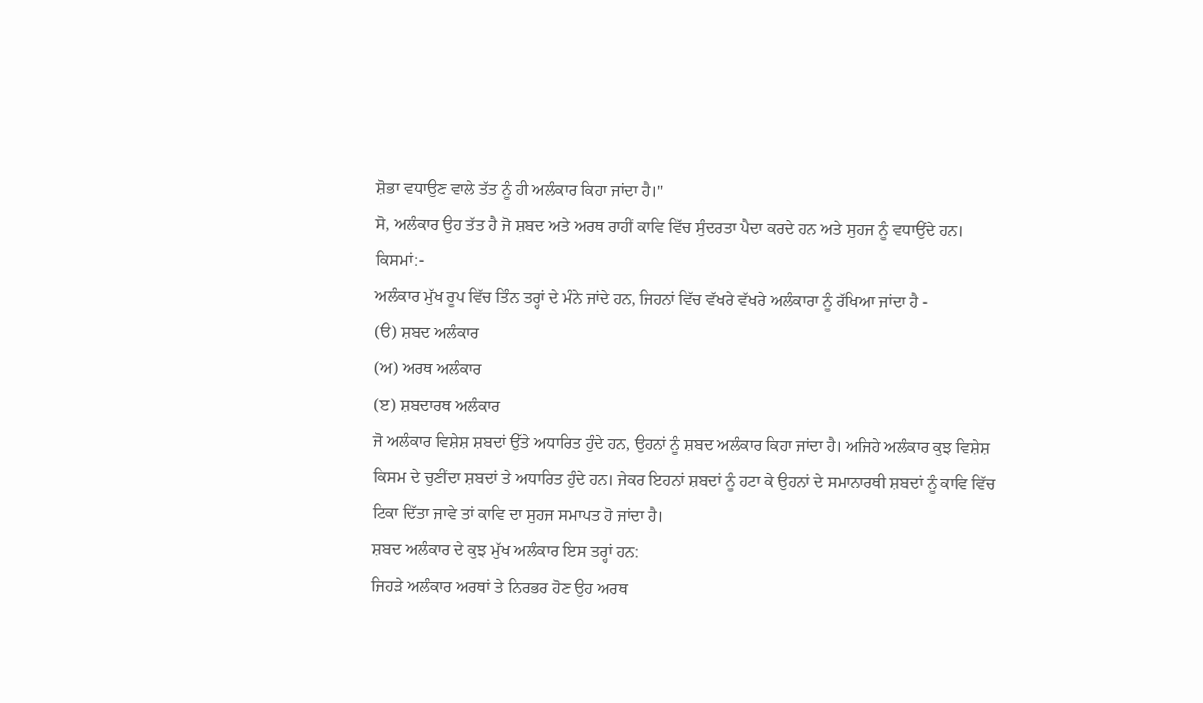ਸ਼ੋਭਾ ਵਧਾਉਣ ਵਾਲੇ ਤੱਤ ਨੂੰ ਹੀ ਅਲੰਕਾਰ ਕਿਹਾ ਜਾਂਦਾ ਹੈ।"
ਸੋ, ਅਲੰਕਾਰ ਉਹ ਤੱਤ ਹੈ ਜੋ ਸ਼ਬਦ ਅਤੇ ਅਰਥ ਰਾਹੀਂ ਕਾਵਿ ਵਿੱਚ ਸੁੰਦਰਤਾ ਪੈਦਾ ਕਰਦੇ ਹਨ ਅਤੇ ਸੁਹਜ ਨੂੰ ਵਧਾਉਂਦੇ ਹਨ।
ਕਿਸਮਾਂ:-
ਅਲੰਕਾਰ ਮੁੱਖ ਰੂਪ ਵਿੱਚ ਤਿੰਨ ਤਰ੍ਹਾਂ ਦੇ ਮੰਨੇ ਜਾਂਦੇ ਹਨ, ਜਿਹਨਾਂ ਵਿੱਚ ਵੱਖਰੇ ਵੱਖਰੇ ਅਲੰਕਾਰਾ ਨੂੰ ਰੱਖਿਆ ਜਾਂਦਾ ਹੈ -
(ੳ) ਸ਼ਬਦ ਅਲੰਕਾਰ
(ਅ) ਅਰਥ ਅਲੰਕਾਰ
(ੲ) ਸ਼ਬਦਾਰਥ ਅਲੰਕਾਰ
ਜੋ ਅਲੰਕਾਰ ਵਿਸ਼ੇਸ਼ ਸ਼ਬਦਾਂ ਉੱਤੇ ਅਧਾਰਿਤ ਹੁੰਦੇ ਹਨ, ਉਹਨਾਂ ਨੂੰ ਸ਼ਬਦ ਅਲੰਕਾਰ ਕਿਹਾ ਜਾਂਦਾ ਹੈ। ਅਜਿਹੇ ਅਲੰਕਾਰ ਕੁਝ ਵਿਸ਼ੇਸ਼ ਕਿਸਮ ਦੇ ਚੁਣੀਂਦਾ ਸ਼ਬਦਾਂ ਤੇ ਅਧਾਰਿਤ ਹੁੰਦੇ ਹਨ। ਜੇਕਰ ਇਹਨਾਂ ਸ਼ਬਦਾਂ ਨੂੰ ਹਟਾ ਕੇ ਉਹਨਾਂ ਦੇ ਸਮਾਨਾਰਥੀ ਸ਼ਬਦਾਂ ਨੂੰ ਕਾਵਿ ਵਿੱਚ ਟਿਕਾ ਦਿੱਤਾ ਜਾਵੇ ਤਾਂ ਕਾਵਿ ਦਾ ਸੁਹਜ ਸਮਾਪਤ ਹੋ ਜਾਂਦਾ ਹੈ।
ਸ਼ਬਦ ਅਲੰਕਾਰ ਦੇ ਕੁਝ ਮੁੱਖ ਅਲੰਕਾਰ ਇਸ ਤਰ੍ਹਾਂ ਹਨ:
ਜਿਹੜੇ ਅਲੰਕਾਰ ਅਰਥਾਂ ਤੇ ਨਿਰਭਰ ਹੋਣ ਉਹ ਅਰਥ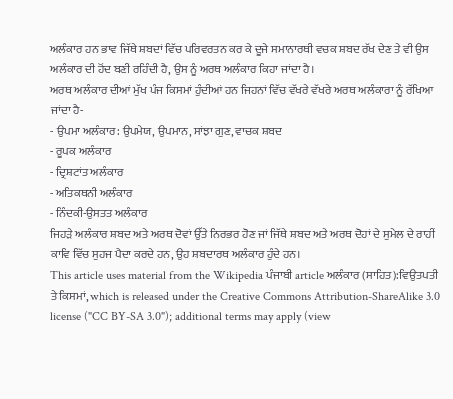ਅਲੰਕਾਰ ਹਨ ਭਾਵ ਜਿੱਥੇ ਸ਼ਬਦਾਂ ਵਿੱਚ ਪਰਿਵਰਤਨ ਕਰ ਕੇ ਦੂਜੇ ਸਮਾਨਾਰਥੀ ਵਚਕ ਸ਼ਬਦ ਰੱਖ ਦੇਣ ਤੇ ਵੀ ਉਸ ਅਲੰਕਾਰ ਦੀ ਹੋਂਦ ਬਣੀ ਰਹਿੰਦੀ ਹੈ, ਉਸ ਨੂੰ ਅਰਥ ਅਲੰਕਾਰ ਕਿਹਾ ਜਾਂਦਾ ਹੈ।
ਅਰਥ ਅਲੰਕਾਰ ਦੀਆਂ ਮੁੱਖ ਪੰਜ ਕਿਸਮਾਂ ਹੁੰਦੀਆਂ ਹਨ ਜਿਹਨਾਂ ਵਿੱਚ ਵੱਖਰੇ ਵੱਖਰੇ ਅਰਥ ਅਲੰਕਾਰਾ ਨੂੰ ਰੱਖਿਆ ਜਾਂਦਾ ਹੈ-
- ਉਪਮਾ ਅਲੰਕਾਰ: ਉਪਮੇਯ, ਉਪਮਾਨ, ਸਾਂਝਾ ਗੁਣ, ਵਾਚਕ ਸ਼ਬਦ
- ਰੂਪਕ ਅਲੰਕਾਰ
- ਦ੍ਰਿਸ਼ਟਾਂਤ ਅਲੰਕਾਰ
- ਅਤਿਕਥਨੀ ਅਲੰਕਾਰ
- ਨਿੰਦਕੀ-ਉਸਤਤ ਅਲੰਕਾਰ
ਜਿਹੜੇ ਅਲੰਕਾਰ ਸ਼ਬਦ ਅਤੇ ਅਰਥ ਦੋਵਾਂ ਉੱਤੇ ਨਿਰਭਰ ਹੋਣ ਜਾਂ ਜਿੱਥੇ ਸ਼ਬਦ ਅਤੇ ਅਰਥ ਦੋਹਾਂ ਦੇ ਸੁਮੇਲ ਦੇ ਰਾਹੀਂ ਕਾਵਿ ਵਿੱਚ ਸੁਹਜ ਪੈਦਾ ਕਰਦੇ ਹਨ, ਉਹ ਸ਼ਬਦਾਰਥ ਅਲੰਕਾਰ ਹੁੰਦੇ ਹਨ।
This article uses material from the Wikipedia ਪੰਜਾਬੀ article ਅਲੰਕਾਰ (ਸਾਹਿਤ):ਵਿਉਤਪਤੀ ਤੇ ਕਿਸਮਾਂ, which is released under the Creative Commons Attribution-ShareAlike 3.0 license ("CC BY-SA 3.0"); additional terms may apply (view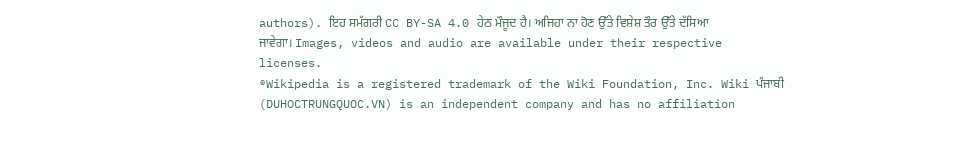authors). ਇਹ ਸਮੱਗਰੀ CC BY-SA 4.0 ਹੇਠ ਮੌਜੂਦ ਹੈ। ਅਜਿਹਾ ਨਾ ਹੋਣ ਉੱਤੇ ਵਿਸ਼ੇਸ਼ ਤੌਰ ਉੱਤੇ ਦੱਸਿਆ ਜਾਵੇਗਾ। Images, videos and audio are available under their respective licenses.
®Wikipedia is a registered trademark of the Wiki Foundation, Inc. Wiki ਪੰਜਾਬੀ (DUHOCTRUNGQUOC.VN) is an independent company and has no affiliation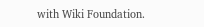with Wiki Foundation.